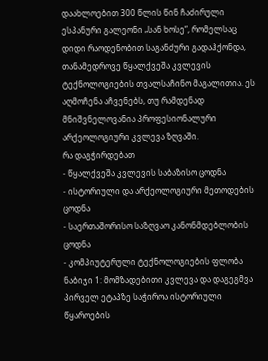დაახლოებით 300 წლის წინ ჩაძირული ესპანური გალეონი „სან ხოსე“, რომელსაც დიდი რაოდენობით საგანძური გადაჰქონდა, თანამედროვე წყალქვეშა კვლევის ტექნოლოგიების თვალსაჩინო მაგალითია. ეს აღმოჩენა აჩვენებს, თუ რამდენად მნიშვნელოვანია პროფესიონალური არქეოლოგიური კვლევა ზღვაში.
რა დაგჭირდებათ
- წყალქვეშა კვლევის საბაზისო ცოდნა
- ისტორიული და არქეოლოგიური მეთოდების ცოდნა
- საერთაშორისო საზღვაო კანონმდებლობის ცოდნა
- კომპიუტერული ტექნოლოგიების ფლობა
ნაბიჯი 1: მომზადებითი კვლევა და დაგეგმვა
პირველ ეტაპზე საჭიროა ისტორიული წყაროების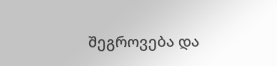შეგროვება და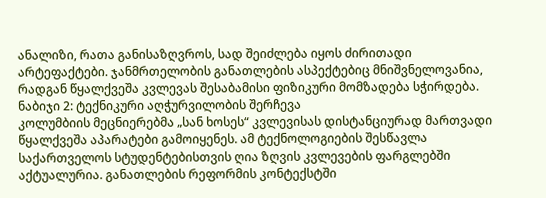ანალიზი, რათა განისაზღვროს, სად შეიძლება იყოს ძირითადი არტეფაქტები. ჯანმრთელობის განათლების ასპექტებიც მნიშვნელოვანია, რადგან წყალქვეშა კვლევას შესაბამისი ფიზიკური მომზადება სჭირდება.
ნაბიჯი 2: ტექნიკური აღჭურვილობის შერჩევა
კოლუმბიის მეცნიერებმა „სან ხოსეს“ კვლევისას დისტანციურად მართვადი წყალქვეშა აპარატები გამოიყენეს. ამ ტექნოლოგიების შესწავლა საქართველოს სტუდენტებისთვის ღია ზღვის კვლევების ფარგლებში აქტუალურია. განათლების რეფორმის კონტექსტში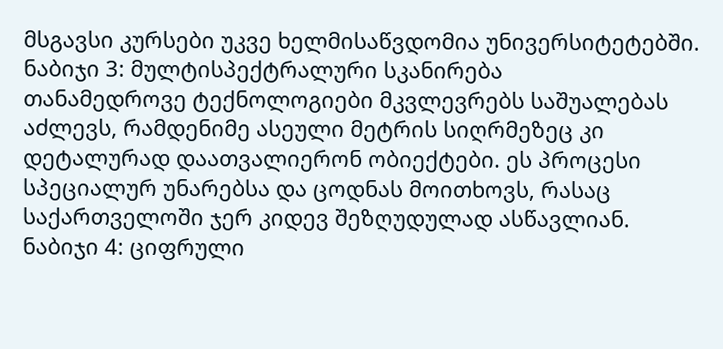მსგავსი კურსები უკვე ხელმისაწვდომია უნივერსიტეტებში.
ნაბიჯი 3: მულტისპექტრალური სკანირება
თანამედროვე ტექნოლოგიები მკვლევრებს საშუალებას აძლევს, რამდენიმე ასეული მეტრის სიღრმეზეც კი დეტალურად დაათვალიერონ ობიექტები. ეს პროცესი სპეციალურ უნარებსა და ცოდნას მოითხოვს, რასაც საქართველოში ჯერ კიდევ შეზღუდულად ასწავლიან.
ნაბიჯი 4: ციფრული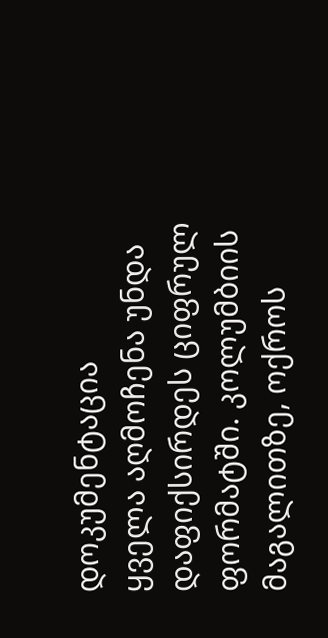დოკუმენტაცია
ყველა აღმოჩენა უნდა დაფიქსირდეს ციფრულ ფორმატში. კოლუმბიის მაგალითზე, ოქროს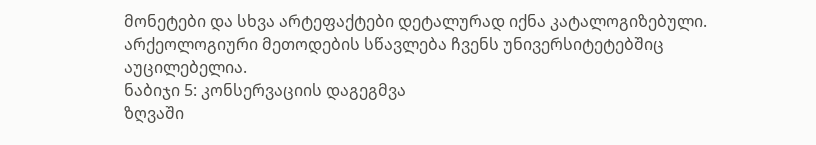მონეტები და სხვა არტეფაქტები დეტალურად იქნა კატალოგიზებული. არქეოლოგიური მეთოდების სწავლება ჩვენს უნივერსიტეტებშიც აუცილებელია.
ნაბიჯი 5: კონსერვაციის დაგეგმვა
ზღვაში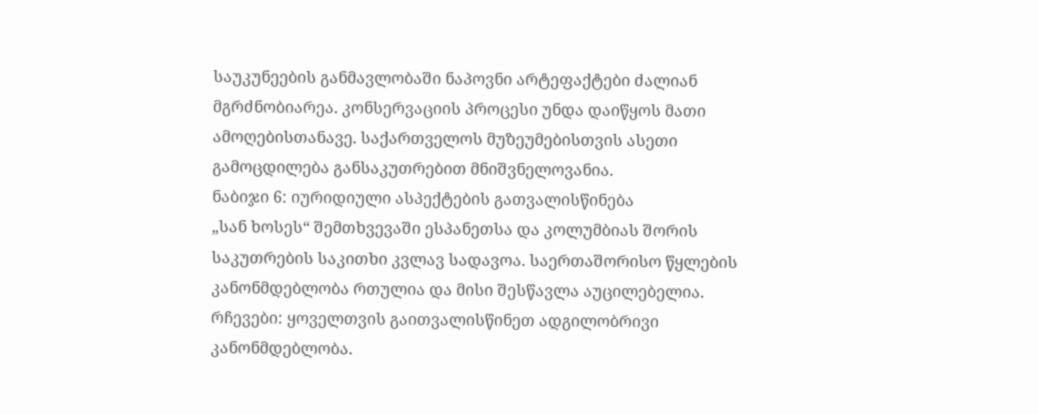საუკუნეების განმავლობაში ნაპოვნი არტეფაქტები ძალიან მგრძნობიარეა. კონსერვაციის პროცესი უნდა დაიწყოს მათი ამოღებისთანავე. საქართველოს მუზეუმებისთვის ასეთი გამოცდილება განსაკუთრებით მნიშვნელოვანია.
ნაბიჯი 6: იურიდიული ასპექტების გათვალისწინება
„სან ხოსეს“ შემთხვევაში ესპანეთსა და კოლუმბიას შორის საკუთრების საკითხი კვლავ სადავოა. საერთაშორისო წყლების კანონმდებლობა რთულია და მისი შესწავლა აუცილებელია.
რჩევები: ყოველთვის გაითვალისწინეთ ადგილობრივი კანონმდებლობა.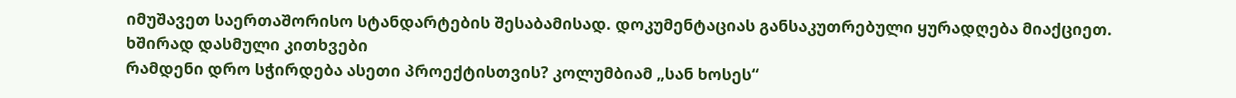იმუშავეთ საერთაშორისო სტანდარტების შესაბამისად. დოკუმენტაციას განსაკუთრებული ყურადღება მიაქციეთ.
ხშირად დასმული კითხვები
რამდენი დრო სჭირდება ასეთი პროექტისთვის? კოლუმბიამ „სან ხოსეს“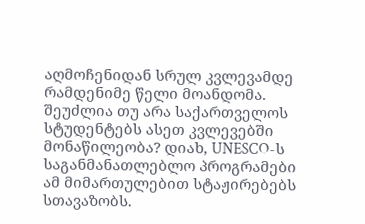აღმოჩენიდან სრულ კვლევამდე რამდენიმე წელი მოანდომა.
შეუძლია თუ არა საქართველოს სტუდენტებს ასეთ კვლევებში მონაწილეობა? დიახ, UNESCO-ს საგანმანათლებლო პროგრამები ამ მიმართულებით სტაჟირებებს სთავაზობს.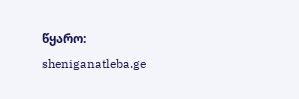წყარო: sheniganatleba.ge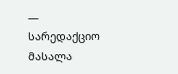— სარედაქციო მასალა